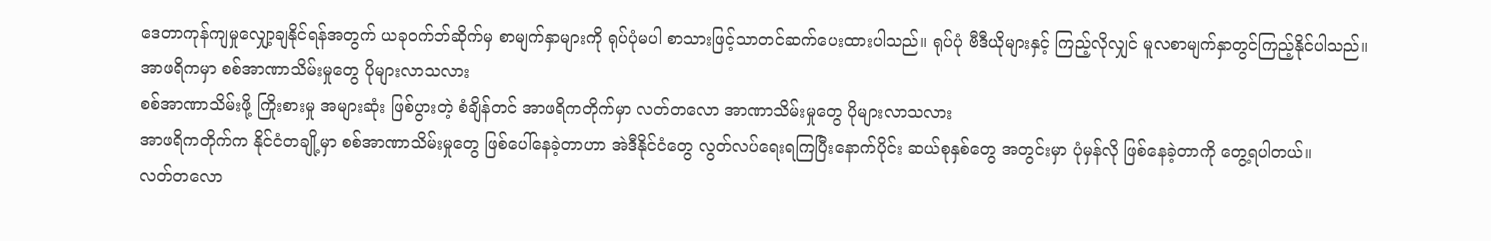ဒေတာကုန်ကျမှုလျှော့ချနိုင်ရန်အတွက် ယခုဝက်ဘ်ဆိုက်မှ စာမျက်နှာများကို ရုပ်ပုံမပါ စာသားဖြင့်သာတင်ဆက်ပေးထားပါသည်။ ရုပ်ပုံ ဗီဒီယိုများနှင့် ကြည့်လိုလျှင် မူလစာမျက်နှာတွင်ကြည့်နိုင်ပါသည်။
အာဖရိကမှာ စစ်အာဏာသိမ်းမှုတွေ ပိုများလာသလား
စစ်အာဏာသိမ်းဖို့ ကြိုးစားမှု အများဆုံး ဖြစ်ပွားတဲ့ စံချိန်တင် အာဖရိကတိုက်မှာ လတ်တလော အာဏာသိမ်းမှုတွေ ပိုများလာသလား
အာဖရိကတိုက်က နိုင်ငံတချို့မှာ စစ်အာဏာသိမ်းမှုတွေ ဖြစ်ပေါ်နေခဲ့တာဟာ အဲဒီနိုင်ငံတွေ လွတ်လပ်ရေးရကြပြီးနောက်ပိုင်း ဆယ်စုနှစ်တွေ အတွင်းမှာ ပုံမှန်လို ဖြစ်နေခဲ့တာကို တွေ့ရပါတယ်။
လတ်တလော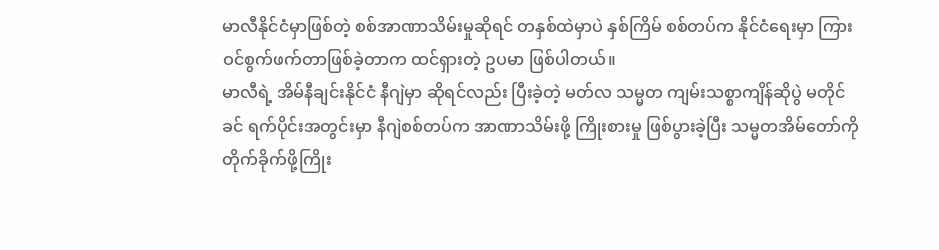မာလီနိုင်ငံမှာဖြစ်တဲ့ စစ်အာဏာသိမ်းမှုဆိုရင် တနှစ်ထဲမှာပဲ နှစ်ကြိမ် စစ်တပ်က နိုင်ငံရေးမှာ ကြားဝင်စွက်ဖက်တာဖြစ်ခဲ့တာက ထင်ရှားတဲ့ ဥပမာ ဖြစ်ပါတယ်။
မာလီရဲ့ အိမ်နီချင်းနိုင်ငံ နီဂျဲမှာ ဆိုရင်လည်း ပြီးခဲ့တဲ့ မတ်လ သမ္မတ ကျမ်းသစ္စာကျိန်ဆိုပွဲ မတိုင်ခင် ရက်ပိုင်းအတွင်းမှာ နီဂျဲစစ်တပ်က အာဏာသိမ်းဖို့ ကြိုးစားမှု ဖြစ်ပွားခဲ့ပြီး သမ္မတအိမ်တော်ကို တိုက်ခိုက်ဖို့ကြိုး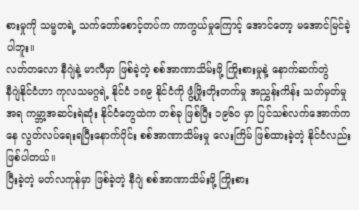စားမှုကို သမ္မတရဲ့ သက်တော်စောင့်တပ်က ကာကွယ်မှုကြောင့် အောင်တော့ မအောင်မြင်ခဲ့ပါဘူး။
လတ်တလော နီဂျဲနဲ့ မာလီမှာ ဖြစ်ခဲ့တဲ့ စစ်အာဏာသိမ်းဖို့ ကြိုးစားမှုနဲ့ နောက်ဆက်တွဲ
နီဂျဲနိုင်ငံဟာ ကုလသမဂ္ဂရဲ့ နိုင်ငံ ၁၈၉ နိုင်ငံကို ဖွံ့ဖြိုးတိုးတက်မှု အညွှန်းကိန်း သတ်မှတ်မှုအရ ကမ္ဘာ့အဆင်းရဲဆုံး နိုင်ငံတွေထဲက တစ်ခု ဖြစ်ပြီး ၁၉၆၀ မှာ ပြင်သစ်လက်အောက်ကနေ လွတ်လပ်ရေးရပြီးနောက်ပိုင်း စစ်အာဏာသိမ်းမှု လေးကြိမ် ဖြစ်ထားခဲ့တဲ့ နိုင်ငံလည်း ဖြစ်ပါတယ်။
ပြီးခဲ့တဲ့ မတ်လကုန်မှာ ဖြစ်ခဲ့တဲ့ နီဂျဲ စစ်အာဏာသိမ်းဖို့ ကြိုးစား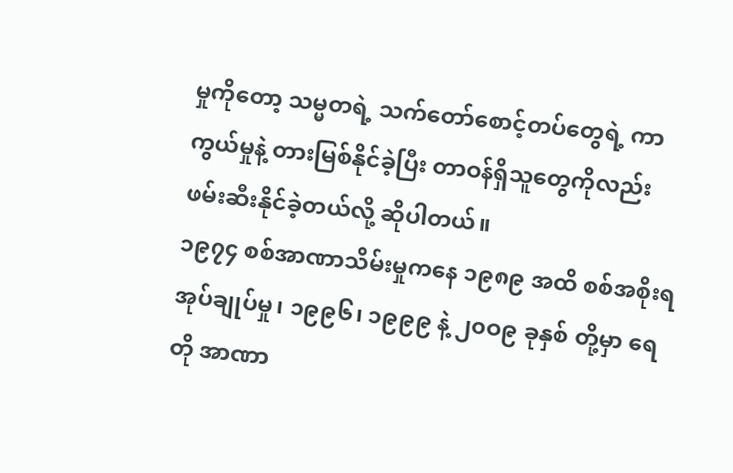မှုကိုတော့ သမ္မတရဲ့ သက်တော်စောင့်တပ်တွေရဲ့ ကာကွယ်မှုနဲ့ တားမြစ်နိုင်ခဲ့ပြီး တာဝန်ရှိသူတွေကိုလည်း ဖမ်းဆီးနိုင်ခဲ့တယ်လို့ ဆိုပါတယ်။
၁၉၇၄ စစ်အာဏာသိမ်းမှုကနေ ၁၉၈၉ အထိ စစ်အစိုးရ အုပ်ချုပ်မှု၊ ၁၉၉၆၊ ၁၉၉၉ နဲ့ ၂၀ဝ၉ ခုနှစ် တို့မှာ ရေတို အာဏာ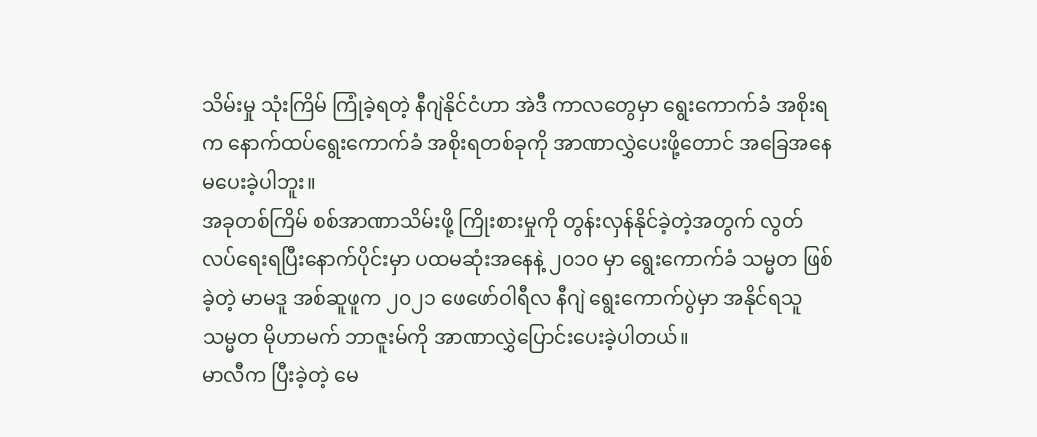သိမ်းမှု သုံးကြိမ် ကြုံခဲ့ရတဲ့ နီဂျဲနိုင်ငံဟာ အဲဒီ ကာလတွေမှာ ရွေးကောက်ခံ အစိုးရက နောက်ထပ်ရွေးကောက်ခံ အစိုးရတစ်ခုကို အာဏာလွှဲပေးဖို့တောင် အခြေအနေမပေးခဲ့ပါဘူး။
အခုတစ်ကြိမ် စစ်အာဏာသိမ်းဖို့ ကြိုးစားမှုကို တွန်းလှန်နိုင်ခဲ့တဲ့အတွက် လွတ်လပ်ရေးရပြီးနောက်ပိုင်းမှာ ပထမဆုံးအနေနဲ့ ၂၀၁၀ မှာ ရွေးကောက်ခံ သမ္မတ ဖြစ်ခဲ့တဲ့ မာမဒူ အစ်ဆူဖူက ၂၀၂၁ ဖေဖော်ဝါရီလ နီဂျဲ ရွေးကောက်ပွဲမှာ အနိုင်ရသူ သမ္မတ မိုဟာမက် ဘာဇူးမ်ကို အာဏာလွှဲပြောင်းပေးခဲ့ပါတယ်။
မာလီက ပြီးခဲ့တဲ့ မေ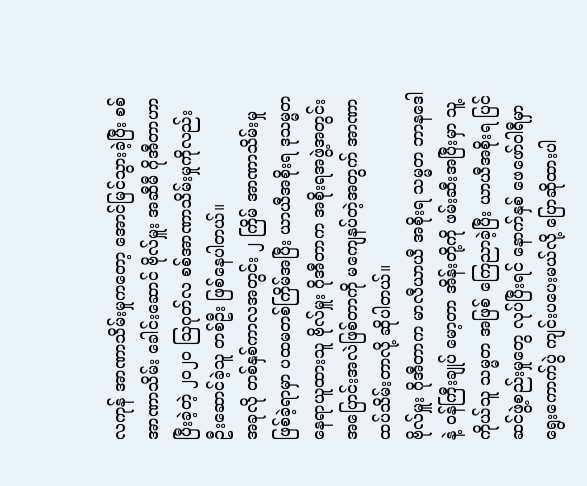လကုန် အာဏာသိမ်းမှုကတော့ အောင်မြင်သွားခဲ့ပြီး စစ်အာဏာသိမ်း ခေါင်းဆောင် ဗိုလ်မှူး အဆီမီ ဂိုအီတာဟာ ပြီးခဲ့တဲ့ ၂၀၂၀ သြဂုတ်လ စစ်အာဏာသိမ်းမှုကိုလည်း ဦးဆောင်ခဲ့သူ တစ်ဦး ဖြစ်နေပါတယ်။
အခုလို တစ်နှစ်ကာလအတွင်း ၂ ကြိမ် အာဏာသိမ်းမှု ဖြစ်ခဲ့ရာမှာ ပထမတစ်ကြိမ်အပြီး ယာယီအစိုးရ ဒုသမ္မတနေရာယူထားသူ ဗိုလ်မှူး ဂိုအီတာက အစိုးရအဖွဲ့အတွင်း အပြောင်းအလဲဖြစ်တာကို မကျေနပ်တဲ့အတွက် အာဏာထပ်သိမ်းတာလို့ ဆိုပါတယ်။
ဗိုလ်မှူး ဂိုအီတာက မာလီယာယီ အစိုးရ သမ္မတ ဘာနဒေါနဲ့ ဝန်ကြီးချုပ် မော့တာ အိန်းတို့ကို ဖမ်းဆီးအပြီးမှာ သူ့ကိုယ်သူ သမ္မတ အဖြစ် ကြေညာခဲ့ပြီး ယာယီအစိုးရ ပြင်ဆင်ဖွဲ့စည်းမှုတွေ လုပ်ပြီးရင် နောက်နှစ် ဖေဖော်ဝါရီမှာ ရွေးကောက်ပွဲ ကျင်းပပေးမယ်လို့ ပြောဆိုထားပါ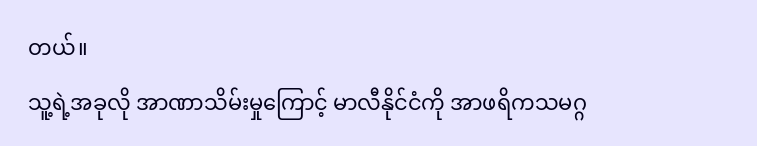တယ်။
သူ့ရဲ့အခုလို အာဏာသိမ်းမှုကြောင့် မာလီနိုင်ငံကို အာဖရိကသမဂ္ဂ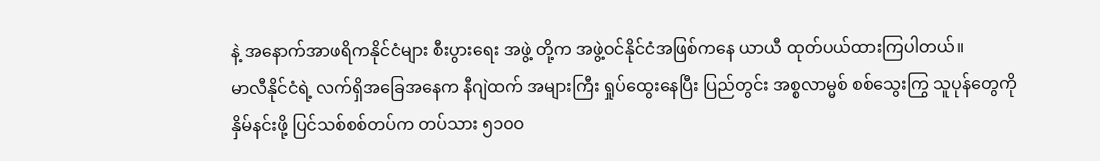နဲ့ အနောက်အာဖရိကနိုင်ငံများ စီးပွားရေး အဖွဲ့ တို့က အဖွဲ့ဝင်နိုင်ငံအဖြစ်ကနေ ယာယီ ထုတ်ပယ်ထားကြပါတယ်။
မာလီနိုင်ငံရဲ့ လက်ရှိအခြေအနေက နီဂျဲထက် အများကြီး ရှုပ်ထွေးနေပြီး ပြည်တွင်း အစ္စလာမ္မစ် စစ်သွေးကြွ သူပုန်တွေကို နှိမ်နင်းဖို့ ပြင်သစ်စစ်တပ်က တပ်သား ၅၁၀ဝ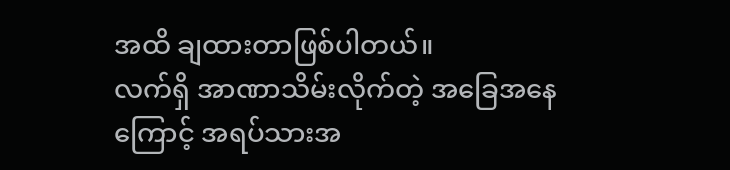အထိ ချထားတာဖြစ်ပါတယ်။
လက်ရှိ အာဏာသိမ်းလိုက်တဲ့ အခြေအနေကြောင့် အရပ်သားအ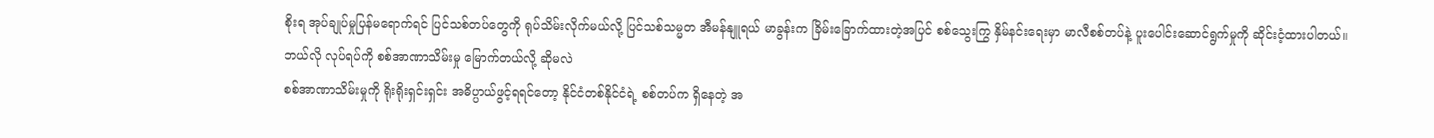စိုးရ အုပ်ချုပ်မှုပြန်မရောက်ရင် ပြင်သစ်တပ်တွေကို ရုပ်သိမ်းလိုက်မယ်လို့ ပြင်သစ်သမ္မတ အီမန်နျူရယ် မာခွန်းက ခြိမ်းခြောက်ထားတဲ့အပြင် စစ်သွေးကြွ နှိမ်နင်းရေးမှာ မာလီစစ်တပ်နဲ့ ပူးပေါင်းဆောင်ရွက်မှုကို ဆိုင်းငံ့ထားပါတယ်။
ဘယ်လို လုပ်ရပ်ကို စစ်အာဏာသိမ်းမှု မြောက်တယ်လို့ ဆိုမလဲ
စစ်အာဏာသိမ်းမှုကို ရိုးရိုးရှင်းရှင်း အဓိပ္ပာယ်ဖွင့်ရရင်တော့ နိုင်ငံတစ်နိုင်ငံရဲ့ စစ်တပ်က ရှိနေတဲ့ အ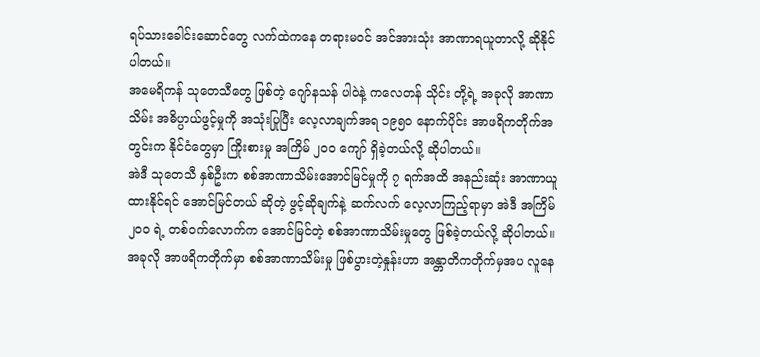ရပ်သားခေါင်းဆောင်တွေ လက်ထဲကနေ တရားမဝင် အင်အားသုံး အာဏာရယူတာလို့ ဆိုနိုင်ပါတယ်။
အမေရိကန် သုတေသီတွေ ဖြစ်တဲ့ ဂျော်နသန် ပါဝဲနဲ့ ကလေတန် သိုင်း တို့ရဲ့ အခုလို အာဏာသိမ်း အဓိပ္ပာယ်ဖွင့်မှုကို အသုံးပြုပြီး လေ့လာချက်အရ ၁၉၅၀ နောက်ပိုင်း အာဖရိကတိုက်အတွင်းက နိုင်ငံတွေမှာ ကြိုးစားမှု အကြိမ် ၂၀ဝ ကျော် ရှိခဲ့တယ်လို့ ဆိုပါတယ်။
အဲဒီ သုတေသီ နှစ်ဦးက စစ်အာဏာသိမ်းအောင်မြင်မှုကို ၇ ရက်အထိ အနည်းဆုံး အာဏာယူထားနိုင်ရင် အောင်မြင်တယ် ဆိုတဲ့ ဖွင့်ဆိုချက်နဲ့ ဆက်လက် လေ့လာကြည့်ရာမှာ အဲဒီ အကြိမ် ၂၀ဝ ရဲ့ တစ်ဝက်လောက်က အောင်မြင်တဲ့ စစ်အာဏာသိမ်းမှုတွေ ဖြစ်ခဲ့တယ်လို့ ဆိုပါတယ်။
အခုလို အာဖရိကတိုက်မှာ စစ်အာဏာသိမ်းမှု ဖြစ်ပွားတဲ့နှုန်းဟာ အန္တာတိကတိုက်မှအပ လူနေ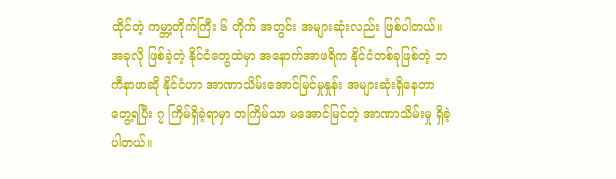ထိုင်တဲ့ ကမ္ဘာ့တိုက်ကြီး ၆ တိုက် အတွင်း အများဆုံးလည်း ဖြစ်ပါတယ်။
အခုလို ဖြစ်ခဲ့တဲ့ နိုင်ငံတွေထဲမှာ အနောက်အာဖရိက နိုင်ငံတစ်ခုဖြစ်တဲ့ ဘကီနာဖာဆို နိုင်ငံဟာ အာဏာသိမ်းအောင်မြင်မှုနှုန်း အများဆုံးရှိနေတာ တွေ့ရပြီး ၇ ကြိမ်ရှိခဲ့ရာမှာ တကြိမ်သာ မအောင်မြင်တဲ့ အာဏာသိမ်းမှု ရှိခဲ့ပါတယ်။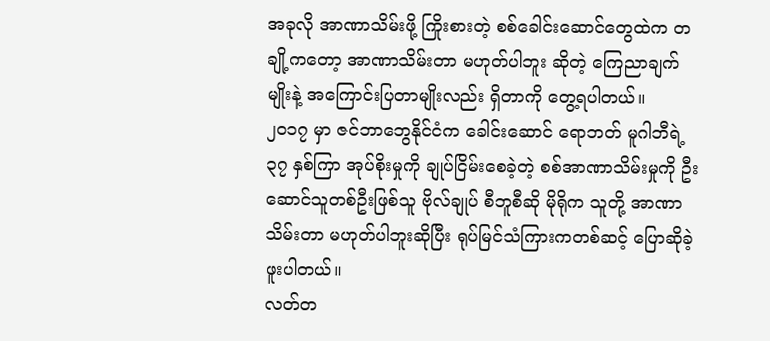အခုလို အာဏာသိမ်းဖို့ ကြိုးစားတဲ့ စစ်ခေါင်းဆောင်တွေထဲက တချို့ကတော့ အာဏာသိမ်းတာ မဟုတ်ပါဘူး ဆိုတဲ့ ကြေညာချက်မျိုးနဲ့ အကြောင်းပြတာမျိုးလည်း ရှိတာကို တွေ့ရပါတယ်။
၂၀၁၇ မှာ ဇင်ဘာဘွေနိုင်ငံက ခေါင်းဆောင် ရောဘတ် မူဂါဘီရဲ့ ၃၇ နှစ်ကြာ အုပ်စိုးမှုကို ချုပ်ငြိမ်းစေခဲ့တဲ့ စစ်အာဏာသိမ်းမှုကို ဦးဆောင်သူတစ်ဦးဖြစ်သူ ဗိုလ်ချုပ် စီဘူစီဆို မိုရိုက သူတို့ အာဏာသိမ်းတာ မဟုတ်ပါဘူးဆိုပြီး ရုပ်မြင်သံကြားကတစ်ဆင့် ပြောဆိုခဲ့ဖူးပါတယ်။
လတ်တ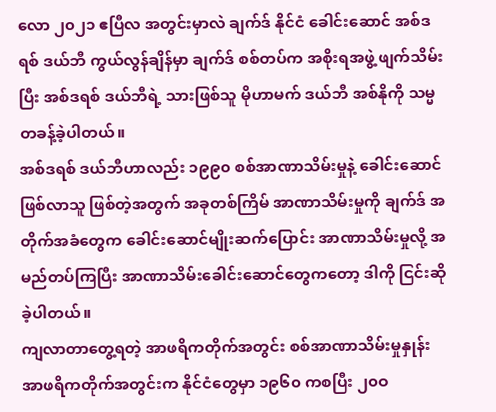လော ၂၀၂၁ ဧပြီလ အတွင်းမှာလဲ ချက်ဒ် နိုင်ငံ ခေါင်းဆောင် အစ်ဒရစ် ဒယ်ဘီ ကွယ်လွန်ချိန်မှာ ချက်ဒ် စစ်တပ်က အစိုးရအဖွဲ့ ဖျက်သိမ်းပြီး အစ်ဒရစ် ဒယ်ဘီရဲ့ သားဖြစ်သူ မိုဟာမက် ဒယ်ဘီ အစ်နိုကို သမ္မတခန့်ခဲ့ပါတယ်။
အစ်ဒရစ် ဒယ်ဘီဟာလည်း ၁၉၉၀ စစ်အာဏာသိမ်းမှုနဲ့ ခေါင်းဆောင် ဖြစ်လာသူ ဖြစ်တဲ့အတွက် အခုတစ်ကြိမ် အာဏာသိမ်းမှုကို ချက်ဒ် အတိုက်အခံတွေက ခေါင်းဆောင်မျိုးဆက်ပြောင်း အာဏာသိမ်းမှုလို့ အမည်တပ်ကြပြီး အာဏာသိမ်းခေါင်းဆောင်တွေကတော့ ဒါကို ငြင်းဆိုခဲ့ပါတယ်။
ကျလာတာတွေ့ရတဲ့ အာဖရိကတိုက်အတွင်း စစ်အာဏာသိမ်းမှုနှုန်း
အာဖရိကတိုက်အတွင်းက နိုင်ငံတွေမှာ ၁၉၆၀ ကစပြီး ၂၀ဝ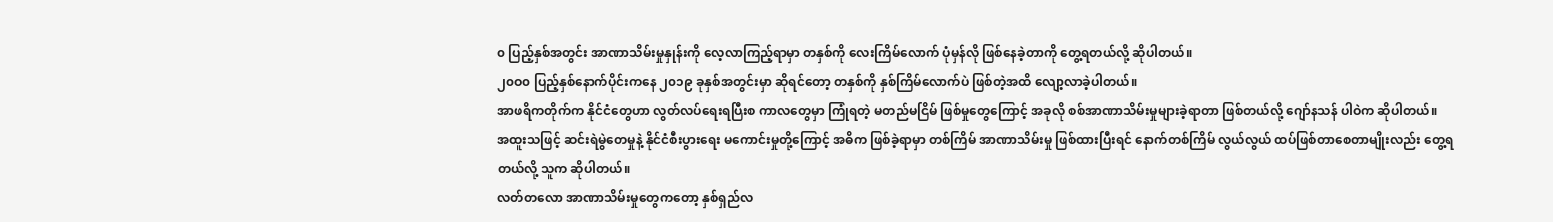၀ ပြည့်နှစ်အတွင်း အာဏာသိမ်းမှုနှုန်းကို လေ့လာကြည့်ရာမှာ တနှစ်ကို လေးကြိမ်လောက် ပုံမှန်လို ဖြစ်နေခဲ့တာကို တွေ့ရတယ်လို့ ဆိုပါတယ်။
၂၀ဝ၀ ပြည့်နှစ်နောက်ပိုင်းကနေ ၂၀၁၉ ခုနှစ်အတွင်းမှာ ဆိုရင်တော့ တနှစ်ကို နှစ်ကြိမ်လောက်ပဲ ဖြစ်တဲ့အထိ လျော့လာခဲ့ပါတယ်။
အာဖရိကတိုက်က နိုင်ငံတွေဟာ လွတ်လပ်ရေးရပြီးစ ကာလတွေမှာ ကြုံရတဲ့ မတည်မငြိမ် ဖြစ်မှုတွေကြောင့် အခုလို စစ်အာဏာသိမ်းမှုများခဲ့ရာတာ ဖြစ်တယ်လို့ ဂျော်နသန် ပါဝဲက ဆိုပါတယ်။
အထူးသဖြင့် ဆင်းရဲမွဲတေမှုနဲ့ နိုင်ငံစီးပွားရေး မကောင်းမှုတို့ကြောင့် အဓိက ဖြစ်ခဲ့ရာမှာ တစ်ကြိမ် အာဏာသိမ်းမှု ဖြစ်ထားပြီးရင် နောက်တစ်ကြိမ် လွယ်လွယ် ထပ်ဖြစ်တာစေတာမျိုးလည်း တွေ့ရတယ်လို့ သူက ဆိုပါတယ်။
လတ်တလော အာဏာသိမ်းမှုတွေကတော့ နှစ်ရှည်လ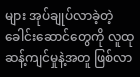များ အုပ်ချုပ်လာခဲ့တဲ့ ခေါင်းဆောင်တွေကို လူထုဆန့်ကျင်မှုနဲ့အတူ ဖြစ်လာ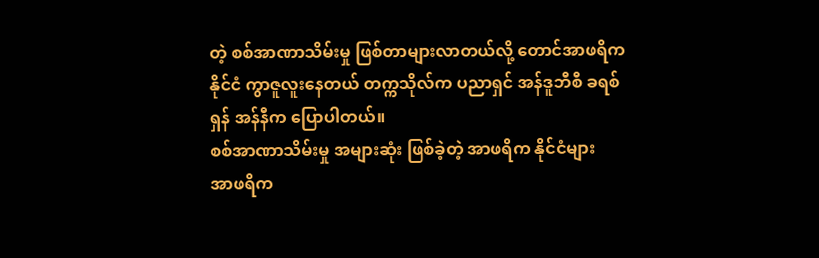တဲ့ စစ်အာဏာသိမ်းမှု ဖြစ်တာများလာတယ်လို့ တောင်အာဖရိကနိုင်ငံ ကွာဇူလူးနေတယ် တက္ကသိုလ်က ပညာရှင် အန်ဒူဘီစီ ခရစ်ရှန် အန်နီက ပြောပါတယ်။
စစ်အာဏာသိမ်းမှု အများဆုံး ဖြစ်ခဲ့တဲ့ အာဖရိက နိုင်ငံများ
အာဖရိက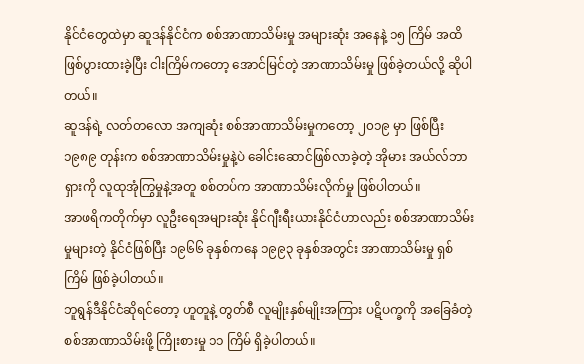နိုင်ငံတွေထဲမှာ ဆူဒန်နိုင်ငံက စစ်အာဏာသိမ်းမှု အများဆုံး အနေနဲ့ ၁၅ ကြိမ် အထိ ဖြစ်ပွားထားခဲ့ပြီး ငါးကြိမ်ကတော့ အောင်မြင်တဲ့ အာဏာသိမ်းမှု ဖြစ်ခဲ့တယ်လို့ ဆိုပါတယ်။
ဆူဒန်ရဲ့ လတ်တလော အကျဆုံး စစ်အာဏာသိမ်းမှုကတော့ ၂၀၁၉ မှာ ဖြစ်ပြီး ၁၉၈၉ တုန်းက စစ်အာဏာသိမ်းမှုနဲ့ပဲ ခေါင်းဆောင်ဖြစ်လာခဲ့တဲ့ အိုမား အယ်လ်ဘာရှားကို လူထုအုံကြွမှုနဲ့အတူ စစ်တပ်က အာဏာသိမ်းလိုက်မှု ဖြစ်ပါတယ်။
အာဖရိကတိုက်မှာ လူဦးရေအများဆုံး နိုင်ဂျီးရီးယားနိုင်ငံဟာလည်း စစ်အာဏာသိမ်းမှုများတဲ့ နိုင်ငံဖြစ်ပြီး ၁၉၆၆ ခုနှစ်ကနေ ၁၉၉၃ ခုနှစ်အတွင်း အာဏာသိမ်းမှု ရှစ်ကြိမ် ဖြစ်ခဲ့ပါတယ်။
ဘူရွန်ဒီနိုင်ငံဆိုရင်တော့ ဟူတူနဲ့ တွတ်စီ လူမျိုးနှစ်မျိုးအကြား ပဋိပက္ခကို အခြေခံတဲ့ စစ်အာဏာသိမ်းဖို့ ကြိုးစားမှု ၁၁ ကြိမ် ရှိခဲ့ပါတယ်။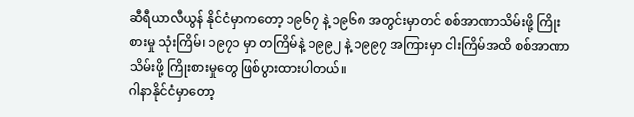ဆီရီယာလီယွန် နိုင်ငံမှာကတော့ ၁၉၆၇ နဲ့ ၁၉၆၈ အတွင်းမှာတင် စစ်အာဏာသိမ်းဖို့ ကြိုးစားမှု သုံးကြိမ်၊ ၁၉၇၁ မှာ တကြိမ်နဲ့ ၁၉၉၂ နဲ့ ၁၉၉၇ အကြားမှာ ငါးကြိမ်အထိ စစ်အာဏာသိမ်းဖို့ ကြိုးစားမှုတွေ ဖြစ်ပွားထားပါတယ်။
ဂါနာနိုင်ငံမှာတော့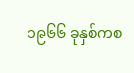၁၉၆၆ ခုနှစ်ကစ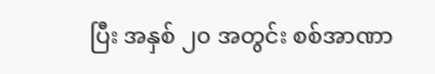ပြီး အနှစ် ၂၀ အတွင်း စစ်အာဏာ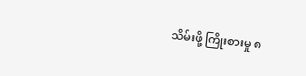သိမ်းဖို့ ကြိုးစားမှု ၈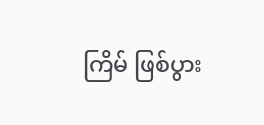ကြိမ် ဖြစ်ပွား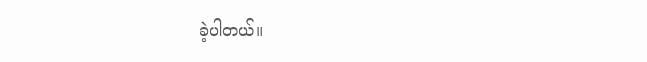ခဲ့ပါတယ်။